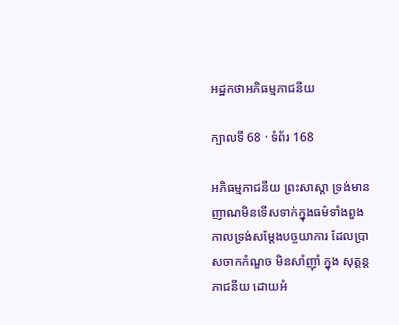អដ្ឋកថាអភិធម្មភាជនីយ

ក្បាលទី 68 · ទំព័រ 168

អភិធម្មភាជនីយ ព្រះសាស្តា ទ្រង់មានញាណមិនទើសទាក់ក្នុងធម៌ទាំងពួង កាលទ្រង់សម្តែងបច្ចយាការ ដែលប្រាសចាកកំណួច មិនសាំញ៉ាំ ក្នុង សុត្តន្តភាជនីយ ដោយអំ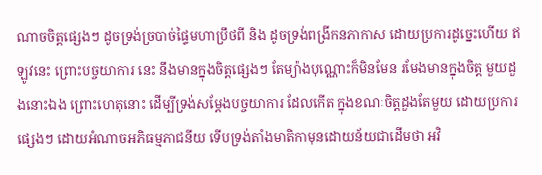ណាចចិត្តផ្សេងៗ ដូចទ្រង់ច្របាច់ផ្ទៃមហាប្រឹថពី និង ដូចទ្រង់ពង្រីកនភាកាស ដោយប្រការដូច្នេះហើយ ឥឡូវនេះ ព្រោះបច្ចយាការ នេះ នឹងមានក្នុងចិត្តផ្សេងៗ តែម្យ៉ាងបុណ្ណោះក៏មិនមែន រមែងមានក្នុងចិត្ត មួយដួងនោះឯង ព្រោះហេតុនោះ ដើម្បីទ្រង់សម្តែងបច្ចយាការ ដែលកើត ក្នុងខណៈចិត្តដួងតែមួយ ដោយប្រការផ្សេងៗ ដោយអំណាចអភិធម្មភាជនីយ ទើបទ្រង់តាំងមាតិកាមុនដោយន័យជាដើមថា អវិ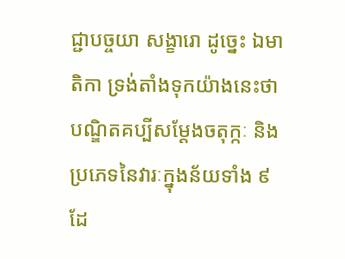ជ្ជាបច្ចយា សង្ខារោ ដូច្នេះ ឯមាតិកា ទ្រង់តាំងទុកយ៉ាងនេះថា បណ្ឌិតគប្បីសម្តែងចតុក្កៈ និងប្រភេទនៃវារៈក្នុងន័យទាំង ៩ ដែ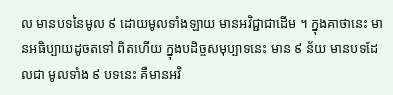ល មានបទនៃមូល ៩ ដោយមូលទាំងឡាយ មានអវិជ្ជាជាដើម ។ ក្នុងគាថានេះ មានអធិប្បាយដូចតទៅ ពិតហើយ ក្នុងបដិច្ចសមុប្បាទនេះ មាន ៩ ន័យ មានបទដែលជា មូលទាំង ៩ បទនេះ គឺមានអវិ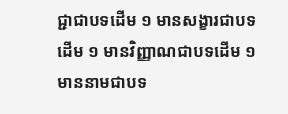ជ្ជាជាបទដើម ១ មានសង្ខារជាបទដើម ១ មានវិញ្ញាណជាបទដើម ១ មាននាមជាបទ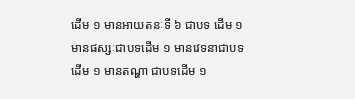ដើម ១ មានអាយតនៈទី ៦ ជាបទ ដើម ១ មានផស្សៈជាបទដើម ១ មានវេទនាជាបទដើម ១ មានតណ្ហា ជាបទដើម ១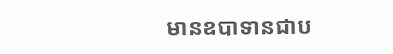មានឧបាទានជាប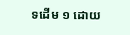ទដើម ១ ដោយ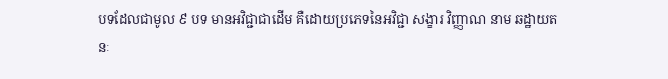បទដែលជាមូល ៩ បទ មានអវិជ្ជាជាដើម គឺដោយប្រភេទនៃអវិជ្ជា សង្ខារ វិញ្ញាណ នាម ឆដ្ឋាយតនៈ